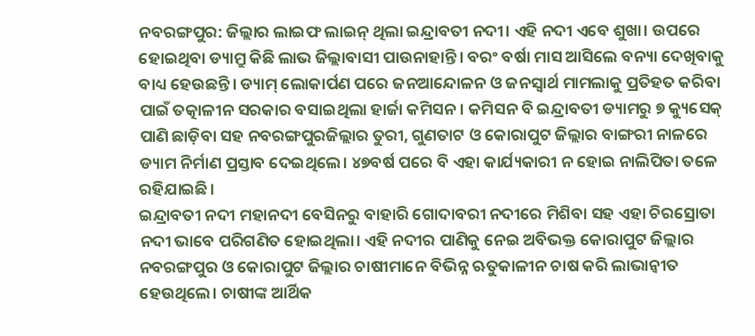ନବରଙ୍ଗପୁର: ଜିଲ୍ଲାର ଲାଇଫ ଲାଇନ୍ ଥିଲା ଇନ୍ଦ୍ରାବତୀ ନଦୀ। ଏହି ନଦୀ ଏବେ ଶୁଖା। ଉପରେ ହୋଇଥିବା ଡ୍ୟାମ୍ରୁ କିଛି ଲାଭ ଜିଲ୍ଲାବାସୀ ପାଉନାହାନ୍ତି। ବରଂ ବର୍ଷା ମାସ ଆସିଲେ ବନ୍ୟା ଦେଖିବାକୁ ବାଧ୍ୟ ହେଉଛନ୍ତି। ଡ୍ୟାମ୍ ଲୋକାର୍ପଣ ପରେ ଜନଆନ୍ଦୋଳନ ଓ ଜନସ୍ବାର୍ଥ ମାମଲାକୁ ପ୍ରତିହତ କରିବା ପାଇଁ ତତ୍କାଳୀନ ସରକାର ବସାଇଥିଲା ହାର୍ଜା କମିସନ। କମିସନ ବି ଇନ୍ଦ୍ରାବତୀ ଡ୍ୟାମରୁ ୭ କ୍ୟୁସେକ୍ ପାଣି ଛାଡ଼ିବା ସହ ନବରଙ୍ଗପୁରଜିଲ୍ଲାର ତୁରୀ, ଗୁଣତାଟ ଓ କୋରାପୁଟ ଜିଲ୍ଲାର ବାଙ୍ଗରୀ ନାଳରେ ଡ୍ୟାମ ନିର୍ମାଣ ପ୍ରସ୍ତାବ ଦେଇଥିଲେ। ୪୭ବର୍ଷ ପରେ ବି ଏହା କାର୍ଯ୍ୟକାରୀ ନ ହୋଇ ନାଲିପିତା ତଳେ ରହିଯାଇଛି।
ଇନ୍ଦ୍ରାବତୀ ନଦୀ ମହାନଦୀ ବେସିନରୁ ବାହାରି ଗୋଦାବରୀ ନଦୀରେ ମିଶିବା ସହ ଏହା ଚିରସ୍ରୋତା ନଦୀ ଭାବେ ପରିଗଣିତ ହୋଇଥିଲା। ଏହି ନଦୀର ପାଣିକୁ ନେଇ ଅବିଭକ୍ତ କୋରାପୁଟ ଜିଲ୍ଲାର ନବରଙ୍ଗପୁର ଓ କୋରାପୁଟ ଜିଲ୍ଲାର ଚାଷୀମାନେ ବିଭିନ୍ନ ଋତୁକାଳୀନ ଚାଷ କରି ଲାଭାନ୍ବୀତ ହେଉଥିଲେ। ଚାଷୀଙ୍କ ଆର୍ଥିକ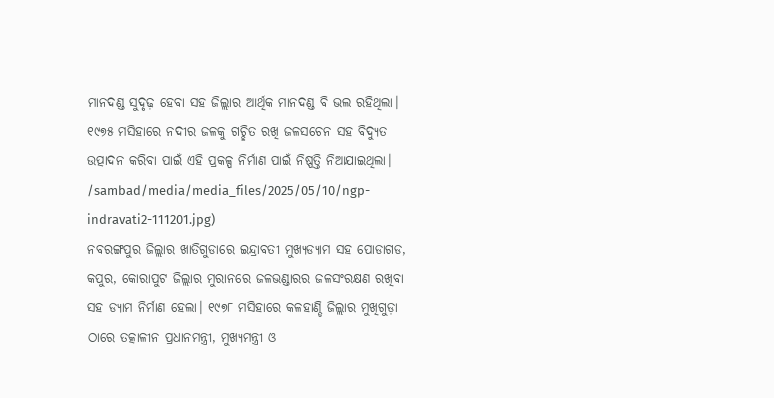ମାନଦଣ୍ଡ ସୁଦୃଢ଼ ହେବା ସହ ଜିଲ୍ଲାର ଆର୍ଥିକ ମାନଦଣ୍ଡ ବି ଭଲ ରହିଥିଲା। ୧୯୭୫ ମସିହାରେ ନଦୀର ଜଳକୁ ଗଚ୍ଛିତ ରଖି ଜଳସଚେନ ସହ ବିଦ୍ୟୁତ ଉତ୍ପାଦନ କରିବା ପାଇଁ ଏହି ପ୍ରକଳ୍ପ ନିର୍ମାଣ ପାଇଁ ନିଷ୍ପତ୍ତି ନିଆଯାଇଥିଲା।
/sambad/media/media_files/2025/05/10/ngp-indravati2-111201.jpg)
ନବରଙ୍ଗପୁର ଜିଲ୍ଲାର ଖାତିଗୁଡାରେ ଇନ୍ଦ୍ରାବତୀ ମୁଖ୍ୟଡ୍ୟାମ ସହ ପୋଡାଗଡ, କପୁର, କୋରାପୁଟ ଜିଲ୍ଲାର ମୁରାନରେ ଜଳଭଣ୍ଡାରର ଜଳସଂରକ୍ଷଣ ରଖିବା ସହ ଡ୍ୟାମ ନିର୍ମାଣ ହେଲା। ୧୯୭୮ ମସିହାରେ କଳହାଣ୍ଡି ଜିଲ୍ଲାର ମୁଖିଗୁଡ଼ା ଠାରେ ତତ୍କାଳୀନ ପ୍ରଧାନମନ୍ତ୍ରୀ, ମୁଖ୍ୟମନ୍ତ୍ରୀ ଓ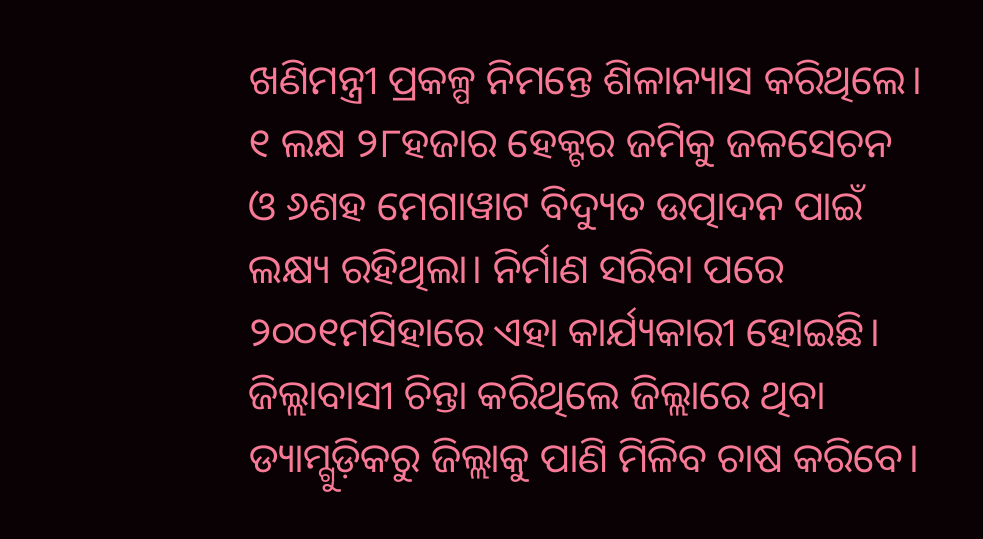ଖଣିମନ୍ତ୍ରୀ ପ୍ରକଳ୍ପ ନିମନ୍ତେ ଶିଳାନ୍ୟାସ କରିଥିଲେ। ୧ ଲକ୍ଷ ୨୮ହଜାର ହେକ୍ଟର ଜମିକୁ ଜଳସେଚନ ଓ ୬ଶହ ମେଗାୱାଟ ବିଦ୍ୟୁତ ଉତ୍ପାଦନ ପାଇଁ ଲକ୍ଷ୍ୟ ରହିଥିଲା। ନିର୍ମାଣ ସରିବା ପରେ ୨୦୦୧ମସିହାରେ ଏହା କାର୍ଯ୍ୟକାରୀ ହୋଇଛି।
ଜିଲ୍ଲାବାସୀ ଚିନ୍ତା କରିଥିଲେ ଜିଲ୍ଲାରେ ଥିବା ଡ୍ୟାମ୍ଗୁଡ଼ିକରୁ ଜିଲ୍ଲାକୁ ପାଣି ମିଳିବ ଚାଷ କରିବେ।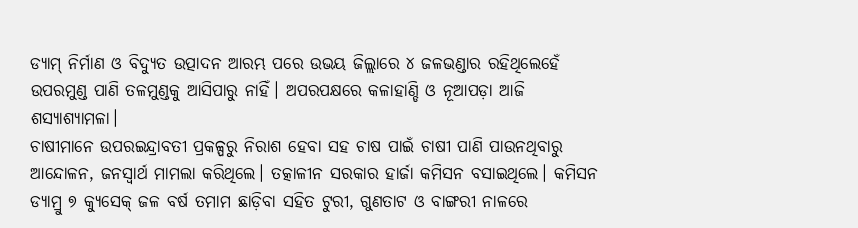ଡ୍ୟାମ୍ ନିର୍ମାଣ ଓ ବିଦ୍ୟୁତ ଉତ୍ପାଦନ ଆରମ୍ଭ ପରେ ଉଭୟ ଜିଲ୍ଲାରେ ୪ ଜଳଭଣ୍ଡାର ରହିଥିଲେହେଁ ଉପରମୁଣ୍ଡ ପାଣି ତଳମୁଣ୍ଡକୁ ଆସିପାରୁ ନାହିଁ। ଅପରପକ୍ଷରେ କଳାହାଣ୍ଡି ଓ ନୂଆପଡ଼ା ଆଜି ଶସ୍ୟାଶ୍ୟାମଳା।
ଚାଷୀମାନେ ଉପରଇନ୍ଦ୍ରାବତୀ ପ୍ରକଳ୍ପରୁ ନିରାଶ ହେବା ସହ ଚାଷ ପାଇଁ ଚାଷୀ ପାଣି ପାଉନଥିବାରୁ ଆନ୍ଦୋଳନ, ଜନସ୍ବାର୍ଥ ମାମଲା କରିଥିଲେ। ତତ୍କାଳୀନ ସରକାର ହାର୍ଜା କମିସନ ବସାଇଥିଲେ। କମିସନ ଡ୍ୟାମ୍ରୁ ୭ କ୍ୟୁସେକ୍ ଜଳ ବର୍ଷ ତମାମ ଛାଡ଼ିବା ସହିତ ଟୁରୀ, ଗୁଣତାଟ ଓ ବାଙ୍ଗରୀ ନାଳରେ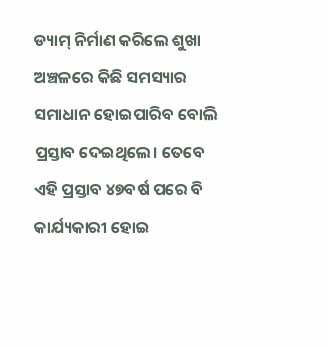ଡ୍ୟାମ୍ ନିର୍ମାଣ କରିଲେ ଶୁଖା ଅଞ୍ଚଳରେ କିଛି ସମସ୍ୟାର ସମାଧାନ ହୋଇପାରିବ ବୋଲି ପ୍ରସ୍ତାବ ଦେଇଥିଲେ। ତେବେ ଏହି ପ୍ରସ୍ତାବ ୪୭ବର୍ଷ ପରେ ବି କାର୍ଯ୍ୟକାରୀ ହୋଇ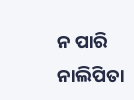ନ ପାରି ନାଲିପିତା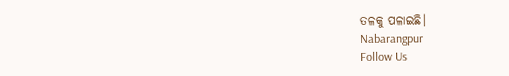ତଳକୁ ପଳାଇଛି।
Nabarangpur
Follow Us